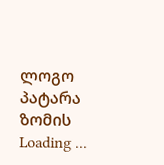ლოგო პატარა ზომის
Loading ...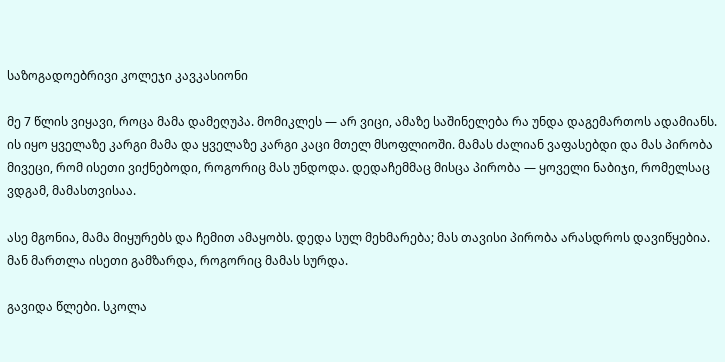საზოგადოებრივი კოლეჯი კავკასიონი

მე 7 წლის ვიყავი, როცა მამა დამეღუპა. მომიკლეს — არ ვიცი, ამაზე საშინელება რა უნდა დაგემართოს ადამიანს. ის იყო ყველაზე კარგი მამა და ყველაზე კარგი კაცი მთელ მსოფლიოში. მამას ძალიან ვაფასებდი და მას პირობა მივეცი, რომ ისეთი ვიქნებოდი, როგორიც მას უნდოდა. დედაჩემმაც მისცა პირობა — ყოველი ნაბიჯი, რომელსაც ვდგამ, მამასთვისაა.

ასე მგონია, მამა მიყურებს და ჩემით ამაყობს. დედა სულ მეხმარება; მას თავისი პირობა არასდროს დავიწყებია. მან მართლა ისეთი გამზარდა, როგორიც მამას სურდა.

გავიდა წლები. სკოლა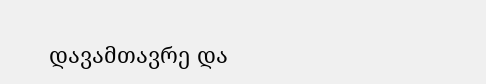დავამთავრე და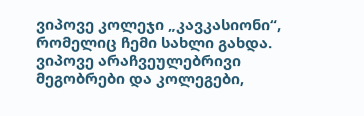ვიპოვე კოლეჯი „კავკასიონი“, რომელიც ჩემი სახლი გახდა. ვიპოვე არაჩვეულებრივი მეგობრები და კოლეგები,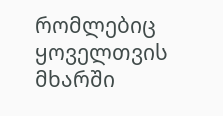რომლებიც ყოველთვის მხარში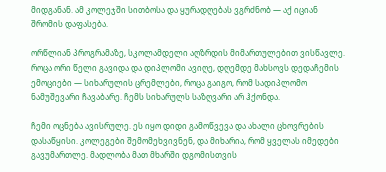მიდგანან. ამ კოლეჯში სითბოსა და ყურადღებას ვგრძნობ — აქ იციან შრომის დაფასება.

ორწლიან პროგრამაზე, სკოლამდელი აღზრდის მიმართულებით ვისწავლე. როცა ორი წელი გავიდა და დიპლომი ავიღე, დღემდე მახსოვს დედაჩემის ემოციები — სიხარულის ცრემლები, როცა გაიგო, რომ სადიპლომო ნამუშევარი ჩავაბარე. ჩემს სიხარულს საზღვარი არ ჰქონდა.

ჩემი ოცნება ავისრულე. ეს იყო დიდი გამოწვევა და ახალი ცხოვრების დასაწყისი. კოლეგები შემომეხვივნენ, და მიხარია, რომ ყველას იმედები გავუმართლე. მადლობა მათ მხარში დგომისთვის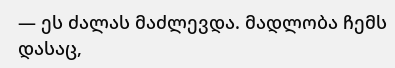— ეს ძალას მაძლევდა. მადლობა ჩემს დასაც,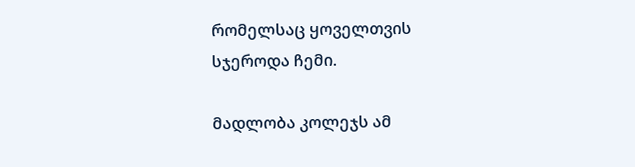რომელსაც ყოველთვის სჯეროდა ჩემი.

მადლობა კოლეჯს ამ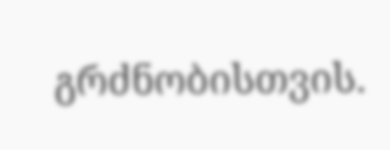გრძნობისთვის.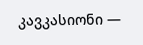კავკასიონი —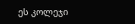ეს კოლეჯი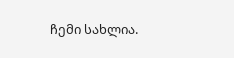ჩემი სახლია.